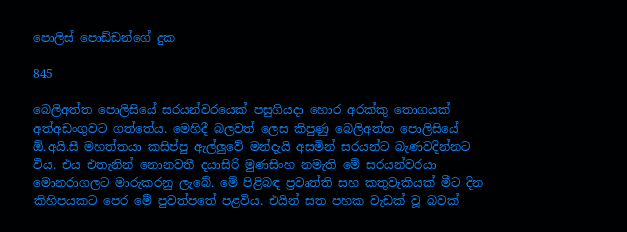පොලිස් පොඩ්ඩන්ගේ දුක

845

බෙලිඅත්ත පොලිසියේ සරයන්වරයෙක් පසුගියදා හොර අරක්කු තොගයක් අත්අඩංගුවට ගත්තේය. මෙහිදී බලවත් ලෙස කිපුණු බෙලිඅත්ත පොලිසියේ ඕ.අයි.සී මහත්තයා කසිප්පු ඇල්ලුවේ මන්දැයි අසමින් සරයන්ට බැණවදින්නට විය. එය එතැනින් නොනවතී දයාසිරි මුණසිංහ නමැති මේ සරයන්වරයා මොනරාගලට මාරුකරනු ලැබේ. මේ පිළිබඳ ප්‍රවෘත්ති සහ කතුවැකියක් මීට දින කිහිපයකට පෙර මේ පුවත්පතේ පළවිය. එයින් සත පහක වැඩක් වූ බවක්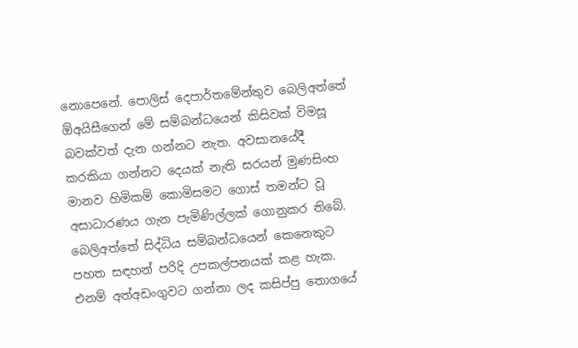නොපෙනේ. පොලිස් දෙපාර්තමේන්තුව බෙලිඅත්තේ ඕඅයිසීගෙන් මේ සම්බන්ධයෙන් කිසිවක් විමසූ බවක්වත් දැන ගන්නට නැත. අවසානයේදී කරකියා ගන්නට දෙයක් නැති සරයන් මුණසිංහ මානව හිමිකම් කොමිසමට ගොස් තමන්ට වූ අසාධාරණය ගැන පැමිණිල්ලක් ගොනුකර තිබේ. බෙලිඅත්තේ සිද්ධිය සම්බන්ධයෙන් කෙනෙකුට පහත සඳහන් පරිදි උපකල්පනයක් කළ හැක. එනම් අත්අඩංගුවට ගන්නා ලද කසිප්පු තොගයේ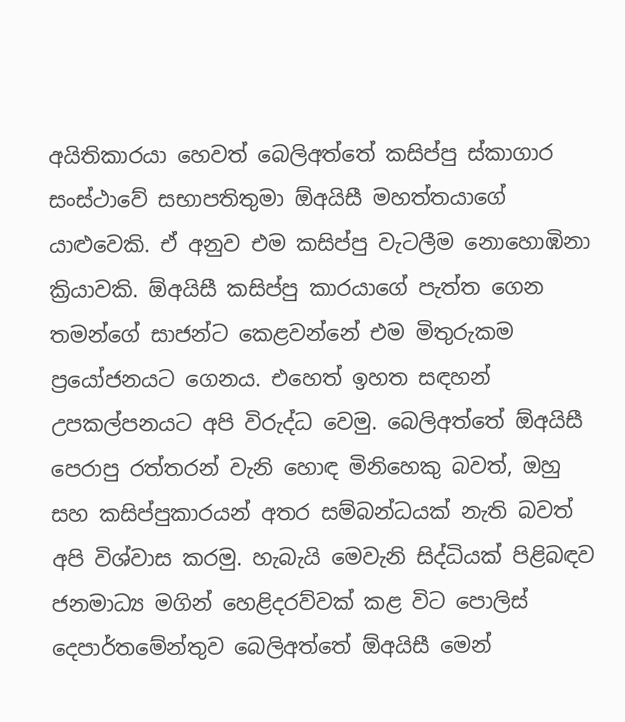අයිතිකාරයා හෙවත් බෙලිඅත්තේ කසිප්පු ස්කාගාර සංස්ථාවේ සභාපතිතුමා ඕඅයිසී මහත්තයාගේ යාළුවෙකි. ඒ අනුව එම කසිප්පු වැටලීම නොහොඹිනා ක්‍රියාවකි. ඕඅයිසී කසිප්පු කාරයාගේ පැත්ත ගෙන තමන්ගේ සාජන්ට කෙළවන්නේ එම මිතුරුකම ප්‍රයෝජනයට ගෙනය. එහෙත් ඉහත සඳහන් උපකල්පනයට අපි විරුද්ධ වෙමු. බෙලිඅත්තේ ඕඅයිසී පෙරාපු රත්තරන් වැනි හොඳ මිනිහෙකු බවත්, ඔහු සහ කසිප්පුකාරයන් අතර සම්බන්ධයක් නැති බවත් අපි විශ්වාස කරමු. හැබැයි මෙවැනි සිද්ධියක් පිළිබඳව ජනමාධ්‍ය මගින් හෙළිදරව්වක් කළ විට පොලිස් දෙපාර්තමේන්තුව බෙලිඅත්තේ ඕඅයිසී මෙන්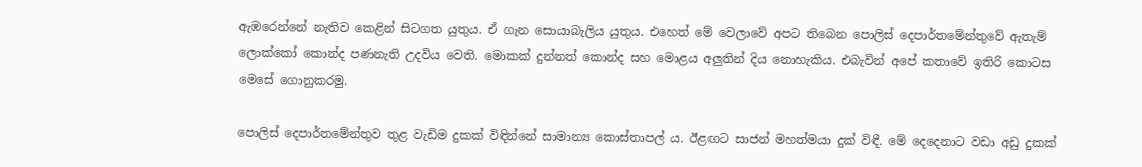ඇඹරෙන්නේ නැතිව කෙළින් සිටගත යුතුය. ඒ ගැන සොයාබැලිය යුතුය. එහෙත් මේ වෙලාවේ අපට තිබෙන පොලිස් දෙපාර්තමේන්තුවේ ඇතැම් ලොක්කෝ කොන්ද පණනැති උදවිය වෙති. මොකක් දුන්නත් කොන්ද සහ මොළය අලුතින් දිය නොහැකිය. එබැවින් අපේ කතාවේ ඉතිරි කොටස මෙසේ ගොනුකරමු.

පොලිස් දෙපාර්තමේන්තුව තුළ වැඩිම දුකක් විඳින්නේ සාමාන්‍ය කොස්තාපල් ය. ඊළඟට සාජන් මහත්මයා දුක් විඳී. මේ දෙදෙනාට වඩා අඩු දුකක්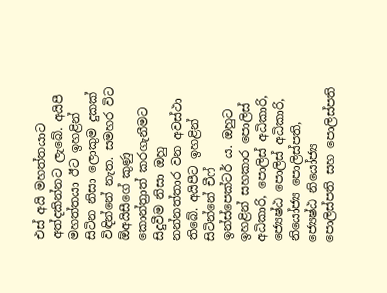එස් අයි මහත්තයාට අත්දකින්නට ලැබේ. අයිපී මහත්තයා ඊට ඉහළින් සිටින නිසා ලොකුම දුකක් විඳින්නේ නැත. සමහර විට ඕඅයිසීගේ කුණු කොන්ත්‍රාත් කරගැනීමට සිදුවීම නිසා ඔහු නන්නත්තාර වන අවස්ථා තිබේ. අයිපීට ඉහළින් සිටින්නේ චීෆ් ඉන්ස්පෙක්ටර් ය. ඔහුට ඉහළින් සහකාර පොලිස් අධිකාරි, පොලිස් අධිකාරි, ජ්‍යෙෂ්ඨ පොලිස් අධිකාරි, නියෝජ්‍ය පොලිස්පති, ජ්‍යෙෂ්ඨ නියෝජ්‍ය පොලිස්පති සහ පොලිස්පති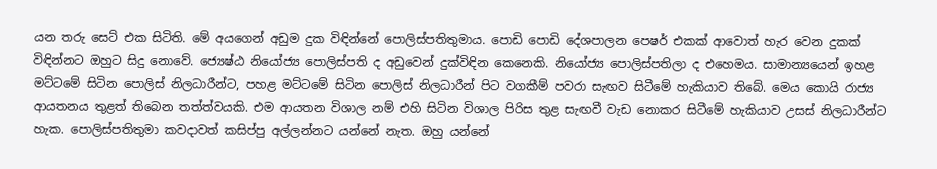යන තරු සෙට් එක සිටිති. මේ අයගෙන් අඩුම දුක විඳින්නේ පොලිස්පතිතුමාය. පොඩි පොඩි දේශපාලන පෙෂර් එකක් ආවොත් හැර වෙන දුකක් විඳින්නට ඔහුට සිදු නොවේ. ජ්‍යෙෂ්ඨ නියෝජ්‍ය පොලිස්පති ද අඩුවෙන් දුක්විඳින කෙනෙකි. නියෝජ්‍ය පොලිස්පතිලා ද එහෙමය. සාමාන්‍යයෙන් ඉහළ මට්ටමේ සිටින පොලිස් නිලධාරීන්ට, පහළ මට්ටමේ සිටින පොලිස් නිලධාරීන් පිට වගකීම් පවරා සැඟව සිටීමේ හැකියාව තිබේ. මෙය කොයි රාජ්‍ය ආයතනය තුළත් තිබෙන තත්ත්වයකි. එම ආයතන විශාල නම් එහි සිටින විශාල පිරිස තුළ සැඟවී වැඩ නොකර සිටීමේ හැකියාව උසස් නිලධාරීන්ට හැක. පොලිස්පතිතුමා කවදාවත් කසිප්පු අල්ලන්නට යන්නේ නැත. ඔහු යන්නේ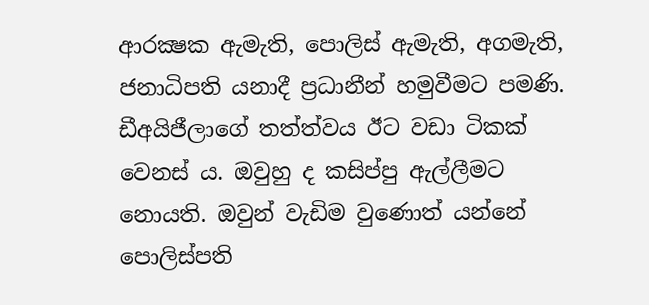ආරක්‍ෂක ඇමැති, පොලිස් ඇමැති, අගමැති, ජනාධිපති යනාදී ප්‍රධානීන් හමුවීමට පමණි. ඩීඅයිජීලාගේ තත්ත්වය ඊට වඩා ටිකක් වෙනස් ය. ඔවුහු ද කසිප්පු ඇල්ලීමට නොයති. ඔවුන් වැඩිම වුණොත් යන්නේ පොලිස්පති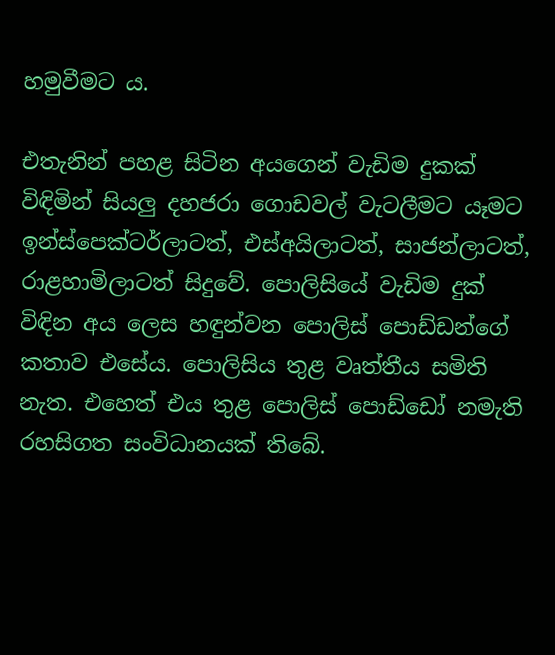හමුවීමට ය.

එතැනින් පහළ සිටින අයගෙන් වැඩිම දුකක් විඳිමින් සියලු දහජරා ගොඩවල් වැටලීමට යෑමට ඉන්ස්පෙක්ටර්ලාටත්, එස්අයිලාටත්, සාජන්ලාටත්, රාළහාමිලාටත් සිදුවේ. පොලිසියේ වැඩිම දුක් විඳින අය ලෙස හඳුන්වන පොලිස් පොඩ්ඩන්ගේ කතාව එසේය. පොලිසිය තුළ වෘත්තීය සමිති නැත. එහෙත් එය තුළ පොලිස් පොඩ්ඩෝ නමැති රහසිගත සංවිධානයක් තිබේ.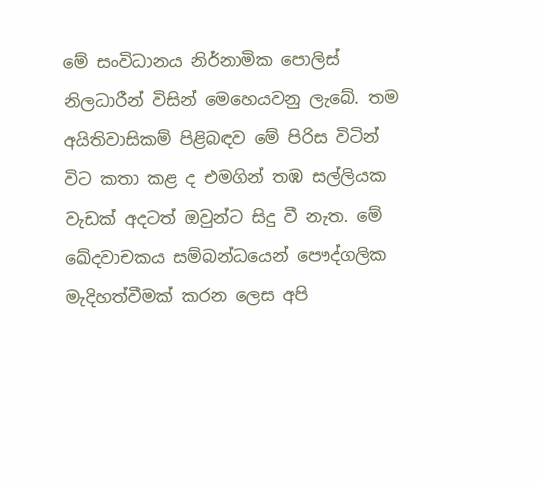මේ සංවිධානය නිර්නාමික පොලිස් නිලධාරීන් විසින් මෙහෙයවනු ලැබේ. තම අයිතිවාසිකම් පිළිබඳව මේ පිරිස විටින් විට කතා කළ ද එමගින් තඹ සල්ලියක වැඩක් අදටත් ඔවුන්ට සිදු වී නැත. මේ ඛේදවාචකය සම්බන්ධයෙන් පෞද්ගලික මැදිහත්වීමක් කරන ලෙස අපි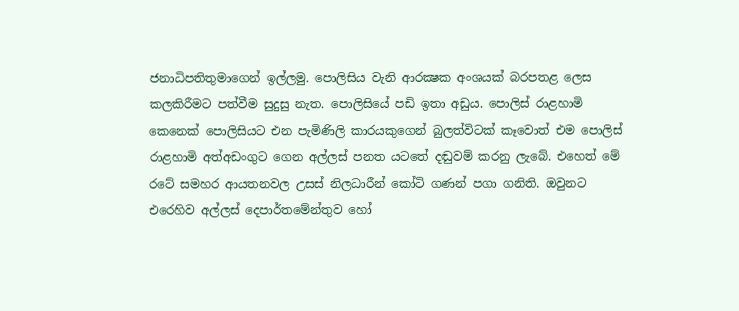ජනාධිපතිතුමාගෙන් ඉල්ලමු. පොලිසිය වැනි ආරක්‍ෂක අංශයක් බරපතළ ලෙස කලකිරීමට පත්වීම සුදුසු නැත. පොලිසියේ පඩි ඉතා අඩුය. පොලිස් රාළහාමි කෙනෙක් පොලිසියට එන පැමිණිලි කාරයකුගෙන් බුලත්විටක් කෑවොත් එම පොලිස් රාළහාමි අත්අඩංගුට ගෙන අල්ලස් පනත යටතේ දඬුවම් කරනු ලැබේ. එහෙත් මේ රටේ සමහර ආයතනවල උසස් නිලධාරීන් කෝටි ගණන් පගා ගනිති. ඔවුනට එරෙහිව අල්ලස් දෙපාර්තමේන්තුව හෝ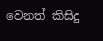වෙනත් කිසිදු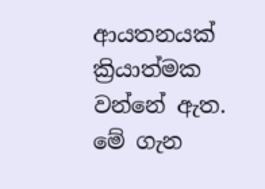ආයතනයක් ක්‍රියාත්මක වන්නේ ඇත. මේ ගැන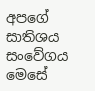අපගේ සාතිශය සංවේගය මෙසේ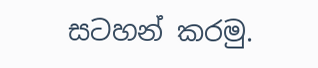සටහන් කරමු.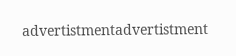advertistmentadvertistment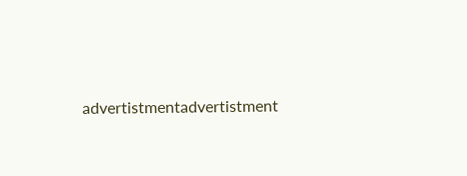advertistmentadvertistment